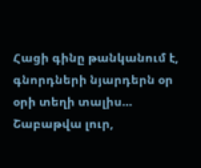Հացի գինը թանկանում է, գնորդների նյարդերն օր օրի տեղի տալիս…
Շաբաթվա լուր,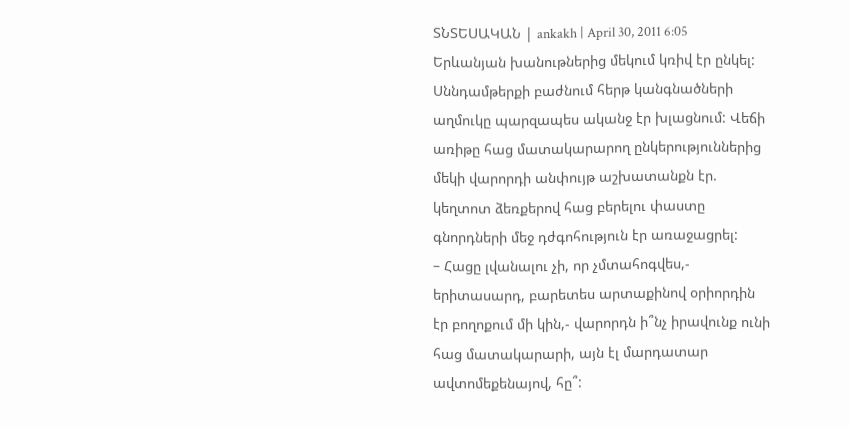ՏՆՏԵՍԱԿԱՆ | ankakh | April 30, 2011 6:05
Երևանյան խանութներից մեկում կռիվ էր ընկել: Սննդամթերքի բաժնում հերթ կանգնածների աղմուկը պարզապես ականջ էր խլացնում: Վեճի առիթը հաց մատակարարող ընկերություններից մեկի վարորդի անփույթ աշխատանքն էր. կեղտոտ ձեռքերով հաց բերելու փաստը գնորդների մեջ դժգոհություն էր առաջացրել:
– Հացը լվանալու չի, որ չմտահոգվես,- երիտասարդ, բարետես արտաքինով օրիորդին էր բողոքում մի կին,- վարորդն ի՞նչ իրավունք ունի հաց մատակարարի, այն էլ մարդատար ավտոմեքենայով, հը՞: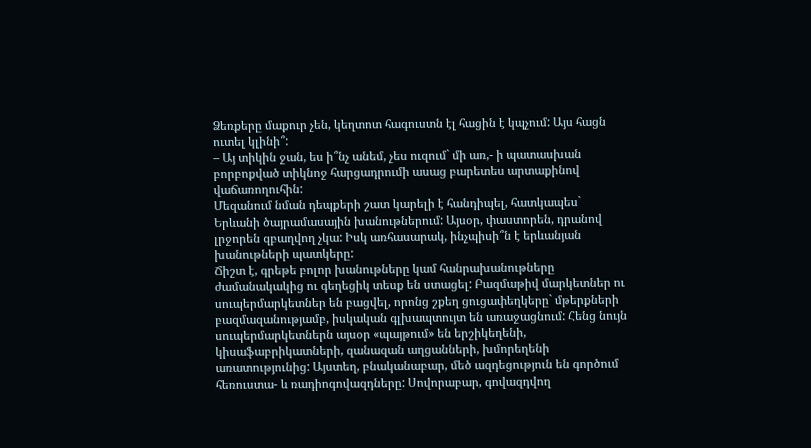Ձեռքերը մաքուր չեն, կեղտոտ հագուստն էլ հացին է կպչում: Այս հացն ուտել կլինի՞:
– Այ տիկին ջան, ես ի՞նչ անեմ, չես ուզում` մի առ,- ի պատասխան բորբոքված տիկնոջ հարցադրումի ասաց բարետես արտաքինով վաճառողուհին:
Մեզանում նման դեպքերի շատ կարելի է հանդիպել, հատկապես` Երևանի ծայրամասային խանութներում: Այսօր, փաստորեն, դրանով լրջորեն զբաղվող չկա: Իսկ առհասարակ, ինչպիսի՞ն է երևանյան խանութների պատկերը:
Ճիշտ է, գրեթե բոլոր խանութները կամ հանրախանութները ժամանակակից ու գեղեցիկ տեսք են ստացել: Բազմաթիվ մարկետներ ու սուպերմարկետներ են բացվել, որոնց շքեղ ցուցափեղկերը` մթերքների բազմազանությամբ, իսկական գլխապտույտ են առաջացնում: Հենց նույն սուպերմարկետներն այսօր «պայթում» են երշիկեղենի, կիսաֆաբրիկատների, զանազան աղցանների, խմորեղենի առատությունից: Այստեղ, բնականաբար, մեծ ազդեցություն են գործում հեռուստա- և ռադիոգովազդները: Սովորաբար, գովազդվող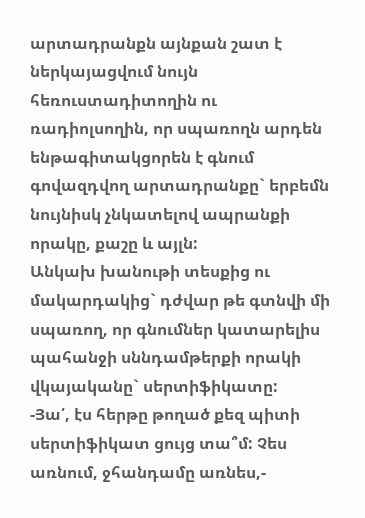արտադրանքն այնքան շատ է ներկայացվում նույն հեռուստադիտողին ու ռադիոլսողին, որ սպառողն արդեն ենթագիտակցորեն է գնում գովազդվող արտադրանքը` երբեմն նույնիսկ չնկատելով ապրանքի որակը, քաշը և այլն:
Անկախ խանութի տեսքից ու մակարդակից` դժվար թե գտնվի մի սպառող, որ գնումներ կատարելիս պահանջի սննդամթերքի որակի վկայականը` սերտիֆիկատը:
-Յա՛, էս հերթը թողած քեզ պիտի սերտիֆիկատ ցույց տա՞մ: Չես առնում, ջհանդամը առնես,-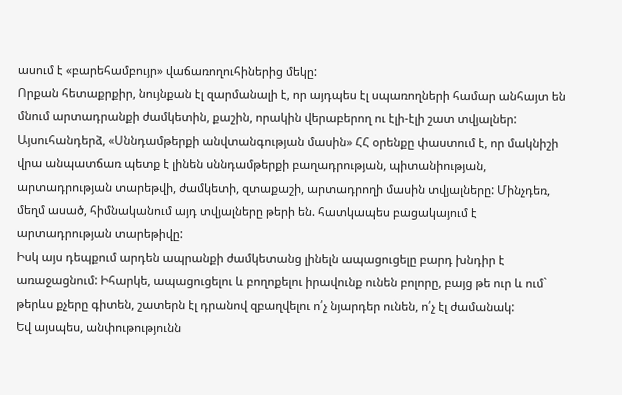ասում է «բարեհամբույր» վաճառողուհիներից մեկը:
Որքան հետաքրքիր, նույնքան էլ զարմանալի է, որ այդպես էլ սպառողների համար անհայտ են մնում արտադրանքի ժամկետին, քաշին, որակին վերաբերող ու էլի-էլի շատ տվյալներ: Այսուհանդերձ, «Սննդամթերքի անվտանգության մասին» ՀՀ օրենքը փաստում է, որ մակնիշի վրա անպատճառ պետք է լինեն սննդամթերքի բաղադրության, պիտանիության, արտադրության տարեթվի, ժամկետի, զտաքաշի, արտադրողի մասին տվյալները: Մինչդեռ, մեղմ ասած, հիմնականում այդ տվյալները թերի են. հատկապես բացակայում է արտադրության տարեթիվը:
Իսկ այս դեպքում արդեն ապրանքի ժամկետանց լինելն ապացուցելը բարդ խնդիր է առաջացնում: Իհարկե, ապացուցելու և բողոքելու իրավունք ունեն բոլորը, բայց թե ուր և ում` թերևս քչերը գիտեն, շատերն էլ դրանով զբաղվելու ո՛չ նյարդեր ունեն, ո՛չ էլ ժամանակ:
Եվ այսպես, անփութությունն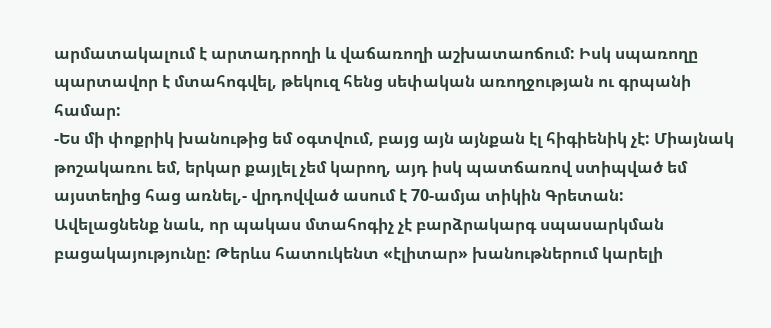արմատակալում է արտադրողի և վաճառողի աշխատաոճում: Իսկ սպառողը պարտավոր է մտահոգվել, թեկուզ հենց սեփական առողջության ու գրպանի համար:
-Ես մի փոքրիկ խանութից եմ օգտվում, բայց այն այնքան էլ հիգիենիկ չէ: Միայնակ թոշակառու եմ, երկար քայլել չեմ կարող, այդ իսկ պատճառով ստիպված եմ այստեղից հաց առնել,- վրդովված ասում է 70-ամյա տիկին Գրետան:
Ավելացնենք նաև, որ պակաս մտահոգիչ չէ բարձրակարգ սպասարկման բացակայությունը: Թերևս հատուկենտ «էլիտար» խանութներում կարելի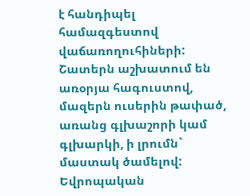է հանդիպել համազգեստով վաճառողուհիների: Շատերն աշխատում են առօրյա հագուստով, մազերն ուսերին թափած, առանց գլխաշորի կամ գլխարկի, ի լրումն` մաստակ ծամելով:
Եվրոպական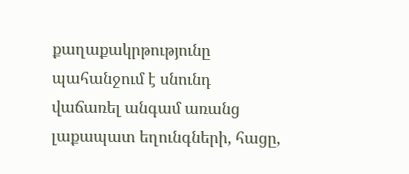քաղաքակրթությունը պահանջում է սնունդ վաճառել անգամ առանց լաքապատ եղունգների, հացը,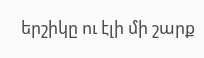երշիկը ու էլի մի շարք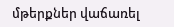մթերքներ վաճառել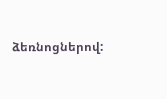ձեռնոցներով: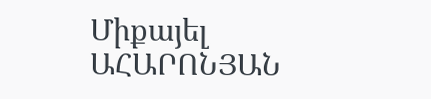Միքայել ԱՀԱՐՈՆՅԱՆ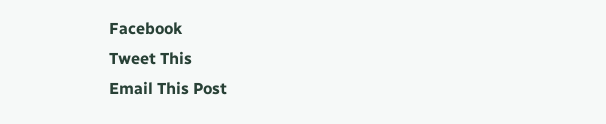Facebook
Tweet This
Email This Post